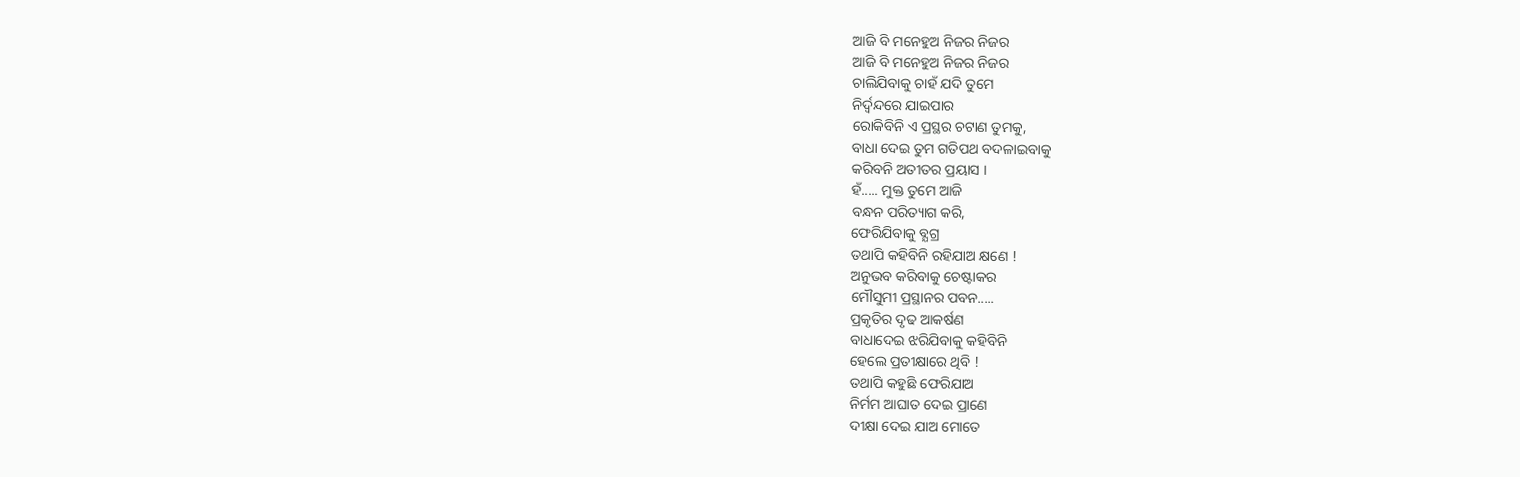ଆଜି ବି ମନେହୁଅ ନିଜର ନିଜର
ଆଜି ବି ମନେହୁଅ ନିଜର ନିଜର
ଚାଲିଯିବାକୁ ଚାହଁ ଯଦି ତୁମେ
ନିର୍ଦ୍ଵନ୍ଦରେ ଯାଇପାର
ରୋକିବିନି ଏ ପ୍ରସ୍ଥର ଚଟାଣ ତୁମକୁ,
ବାଧା ଦେଇ ତୁମ ଗତିପଥ ବଦଳାଇବାକୁ
କରିବନି ଅତୀତର ପ୍ରୟାସ ।
ହଁ..... ମୁକ୍ତ ତୁମେ ଆଜି
ବନ୍ଧନ ପରିତ୍ୟାଗ କରି,
ଫେରିଯିବାକୁ ବ୍ଯଗ୍ର
ତଥାପି କହିବିନି ରହିଯାଅ କ୍ଷଣେ !
ଅନୁଭବ କରିବାକୁ ଚେଷ୍ଟାକର
ମୌସୁମୀ ପ୍ରସ୍ଥାନର ପବନ.....
ପ୍ରକୃତିର ଦୃଢ ଆକର୍ଷଣ
ବାଧାଦେଇ ଝରିଯିବାକୁ କହିବିନି
ହେଲେ ପ୍ରତୀକ୍ଷାରେ ଥିବି !
ତଥାପି କହୁଛି ଫେରିଯାଅ
ନିର୍ମମ ଆଘାତ ଦେଇ ପ୍ରାଣେ
ଦୀକ୍ଷା ଦେଇ ଯାଅ ମୋତେ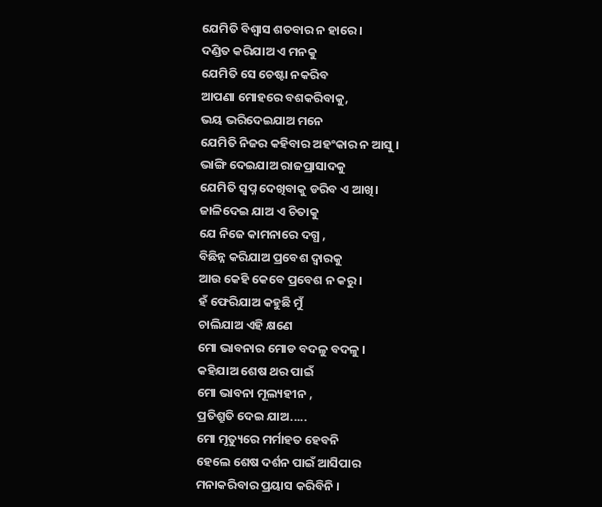ଯେମିତି ବିଶ୍ୱାସ ଶତବାର ନ ହାରେ ।
ଦଣ୍ଡିତ କରିଯାଅ ଏ ମନକୁ
ଯେମିତି ସେ ଚେଷ୍ଟା ନକରିବ
ଆପଣା ମୋହରେ ବଶକରିବାକୁ,
ଭୟ ଭରିଦେଇଯାଅ ମନେ
ଯେମିତି ନିଜର କହିବାର ଅହଂକାର ନ ଆସୁ ।
ଭାଙ୍ଗି ଦେଇଯାଅ ରାଜପ୍ରାସାଦକୁ
ଯେମିତି ସ୍ୱପ୍ନ ଦେଖିବାକୁ ଡରିବ ଏ ଆଖି।
ଜାଳିଦେଇ ଯାଅ ଏ ଚିତାକୁ
ଯେ ନିଜେ କାମନାରେ ଦଗ୍ଧ ,
ବିଛିନ୍ନ କରିଯାଅ ପ୍ରବେଶ ଦ୍ୱାରକୁ
ଆଉ କେହି କେବେ ପ୍ରବେଶ ନ କରୁ।
ହଁ ଫେରିଯାଅ କହୁଛି ମୁଁ
ଚାଲିଯାଅ ଏହି କ୍ଷଣେ
ମୋ ଭାବନାର ମୋଡ ବଦଳୁ ବଦଳୁ ।
କହିଯାଅ ଶେଷ ଥର ପାଇଁ
ମୋ ଭାବନା ମୂଲ୍ୟହୀନ ,
ପ୍ରତିଶ୍ରୁତି ଦେଇ ଯାଅ.....
ମୋ ମୃତ୍ୟୁରେ ମର୍ମାହତ ହେବନି
ହେଲେ ଶେଷ ଦର୍ଶନ ପାଇଁ ଆସିପାର
ମନାକରିବାର ପ୍ରୟାସ କରିବିନି ।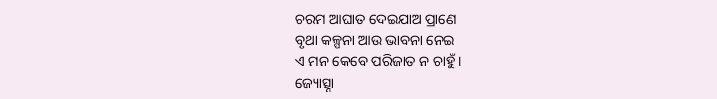ଚରମ ଆଘାତ ଦେଇଯାଅ ପ୍ରାଣେ
ବୃଥା କଳ୍ପନା ଆଉ ଭାବନା ନେଇ
ଏ ମନ କେବେ ପରିଜାତ ନ ଚାହୁଁ ।
ଜ୍ୟୋତ୍ସ୍ନା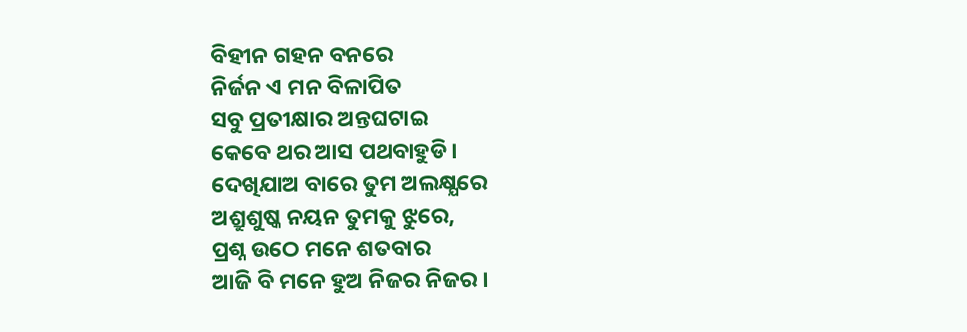ବିହୀନ ଗହନ ବନରେ
ନିର୍ଜନ ଏ ମନ ବିଳାପିତ
ସବୁ ପ୍ରତୀକ୍ଷାର ଅନ୍ତଘଟାଇ
କେବେ ଥର ଆସ ପଥବାହୁଡି।
ଦେଖିଯାଅ ବାରେ ତୁମ ଅଲକ୍ଷ୍ଯରେ
ଅଶ୍ରୁଶୁଷ୍କ ନୟନ ତୁମକୁ ଝୁରେ,
ପ୍ରଶ୍ନ ଉଠେ ମନେ ଶତବାର
ଆଜି ବି ମନେ ହୁଅ ନିଜର ନିଜର ।